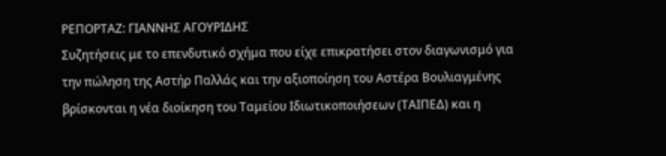ΡΕΠΟΡΤΑΖ: ΓΙΑΝΝΗΣ ΑΓΟΥΡΙΔΗΣ
Συζητήσεις με το επενδυτικό σχήμα που είχε επικρατήσει στον διαγωνισμό για την πώληση της Αστήρ Παλλάς και την αξιοποίηση του Αστέρα Βουλιαγμένης βρίσκονται η νέα διοίκηση του Ταμείου Ιδιωτικοποιήσεων (ΤΑΙΠΕΔ) και η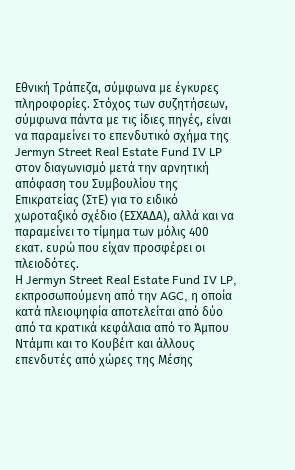Εθνική Τράπεζα, σύμφωνα με έγκυρες πληροφορίες. Στόχος των συζητήσεων, σύμφωνα πάντα με τις ίδιες πηγές, είναι να παραμείνει το επενδυτικό σχήμα της Jermyn Street Real Estate Fund IV LP στον διαγωνισμό μετά την αρνητική απόφαση του Συμβουλίου της Επικρατείας (ΣτΕ) για το ειδικό χωροταξικό σχέδιο (ΕΣΧΑΔΑ), αλλά και να παραμείνει το τίμημα των μόλις 400 εκατ. ευρώ που είχαν προσφέρει οι πλειοδότες.
Η Jermyn Street Real Estate Fund IV LP, εκπροσωπούμενη από την AGC, η οποία κατά πλειοψηφία αποτελείται από δύο από τα κρατικά κεφάλαια από το Άμπου Ντάμπι και το Κουβέιτ και άλλους επενδυτές από χώρες της Μέσης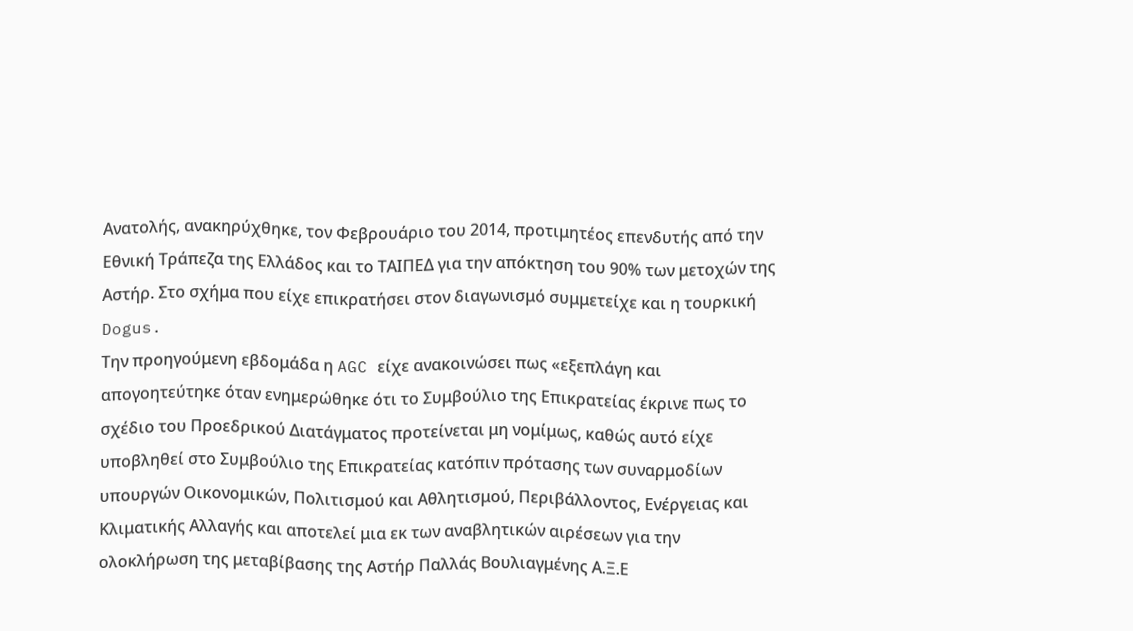Ανατολής, ανακηρύχθηκε, τον Φεβρουάριο του 2014, προτιμητέος επενδυτής από την Εθνική Τράπεζα της Ελλάδος και το ΤΑΙΠΕΔ για την απόκτηση του 90% των μετοχών της Αστήρ. Στο σχήμα που είχε επικρατήσει στον διαγωνισμό συμμετείχε και η τουρκική Dogus.
Την προηγούμενη εβδομάδα η AGC είχε ανακοινώσει πως «εξεπλάγη και απογοητεύτηκε όταν ενημερώθηκε ότι το Συμβούλιο της Επικρατείας έκρινε πως το σχέδιο του Προεδρικού Διατάγματος προτείνεται μη νομίμως, καθώς αυτό είχε υποβληθεί στο Συμβούλιο της Επικρατείας κατόπιν πρότασης των συναρμοδίων υπουργών Οικονομικών, Πολιτισμού και Αθλητισμού, Περιβάλλοντος, Ενέργειας και Κλιματικής Αλλαγής και αποτελεί μια εκ των αναβλητικών αιρέσεων για την ολοκλήρωση της μεταβίβασης της Αστήρ Παλλάς Βουλιαγμένης Α.Ξ.Ε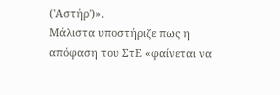('Αστήρ')».
Μάλιστα υποστήριζε πως η απόφαση του ΣτΕ «φαίνεται να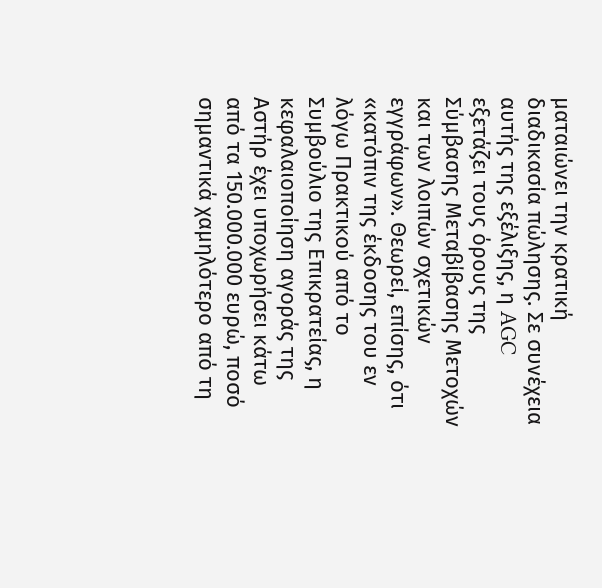ματαιώνει την κρατική διαδικασία πώλησης. Σε συνέχεια αυτής της εξέλιξης, η AGC εξετάζει τους όρους της Σύμβασης Μεταβίβασης Μετοχών και των λοιπών σχετικών εγγράφων». Θεωρεί, επίσης, ότι «κατόπιν της έκδοσης του εν λόγω Πρακτικού από το Συμβούλιο της Επικρατείας, η κεφαλαιοποίηση αγοράς της Αστήρ έχει υποχωρήσει κάτω από τα 150.000.000 ευρώ, ποσό σημαντικά χαμηλότερο από τη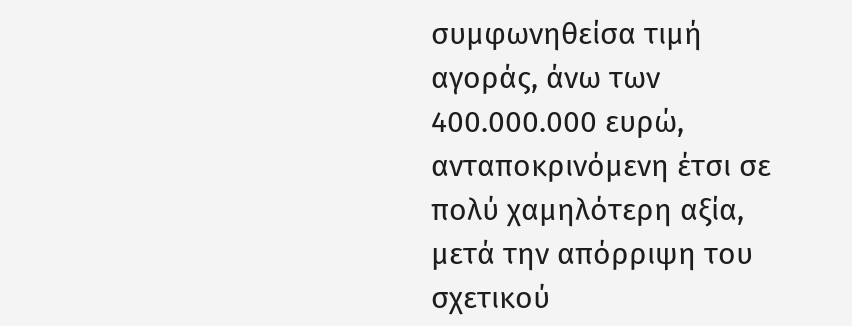συμφωνηθείσα τιμή αγοράς, άνω των 400.000.000 ευρώ, ανταποκρινόμενη έτσι σε πολύ χαμηλότερη αξία, μετά την απόρριψη του σχετικού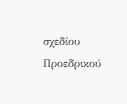σχεδίου Προεδρικού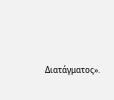Διατάγματος».